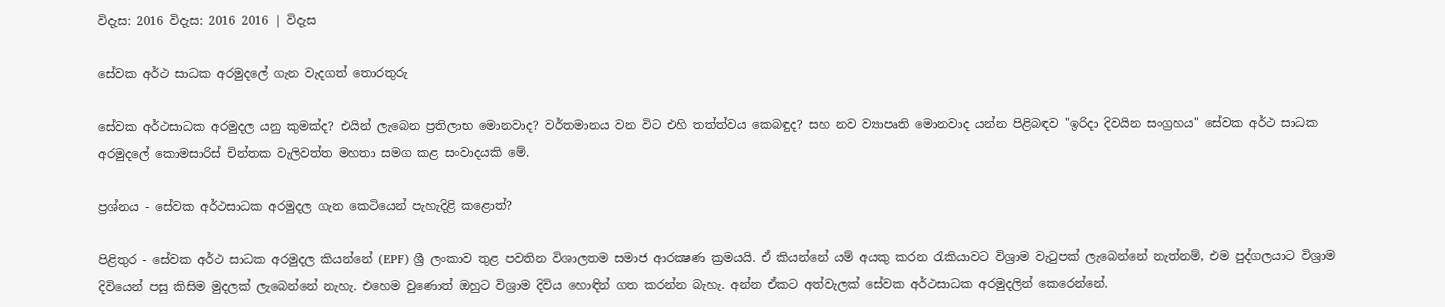විදැස: 2016 විදැස: 2016 2016 | විදැස

සේවක අර්ථ සාධක අරමුදලේ ගැන වැදගත් තොරතුරු

සේවක අර්ථසාධක අරමුදල යනු කුමක්‌ද? එයින් ලැබෙන ප්‍රතිලාභ මොනවාද? වර්තමානය වන විට එහි තත්ත්වය කෙබඳුද? සහ නව ව්‍යාපෘති මොනවාද යන්න පිළිබඳව "ඉරිදා දිවයින සංග්‍රහය" සේවක අර්ථ සාධක අරමුදලේ කොමසාරිස්‌ චින්තක වැලිවත්ත මහතා සමග කළ සංවාදයකි මේ.

ප්‍රශ්නය - සේවක අර්ථසාධක අරමුදල ගැන කෙටියෙන් පැහැදිළි කළොත්?

පිළිතුර - සේවක අර්ථ සාධක අරමුදල කියන්නේ (EPF) ශ්‍රී ලංකාව තුළ පවතින විශාලතම සමාජ ආරක්‍ෂණ ක්‍රමයයි. ඒ කියන්නේ යම් අයකු කරන රැකියාවට විශ්‍රාම වැටුපක්‌ ලැබෙන්නේ නැත්නම්, එම පුද්ගලයාට විශ්‍රාම දිවියෙන් පසු කිසිම මුදලක්‌ ලැබෙන්නේ නැහැ. එහෙම වුණොත් ඔහුට විශ්‍රාම දිවිය හොඳින් ගත කරන්න බැහැ. අන්න ඒකට අත්වැලක්‌ සේවක අර්ථසාධක අරමුදලින් කෙරෙන්නේ.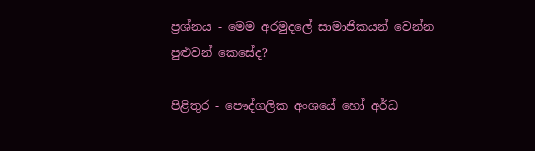ප්‍රශ්නය - මෙම අරමුදලේ සාමාජිකයන් වෙන්න පුළුවන් කෙසේද?

පිළිතුර - පෞද්ගලික අංශයේ හෝ අර්ධ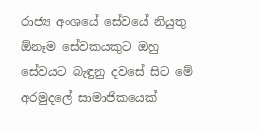රාජ්‍ය අංශයේ සේවයේ නියුතු ඕනෑම සේවකයකුට ඔහු සේවයට බැඳුනු දවසේ සිට මේ අරමුදලේ සාමාජිකයෙක්‌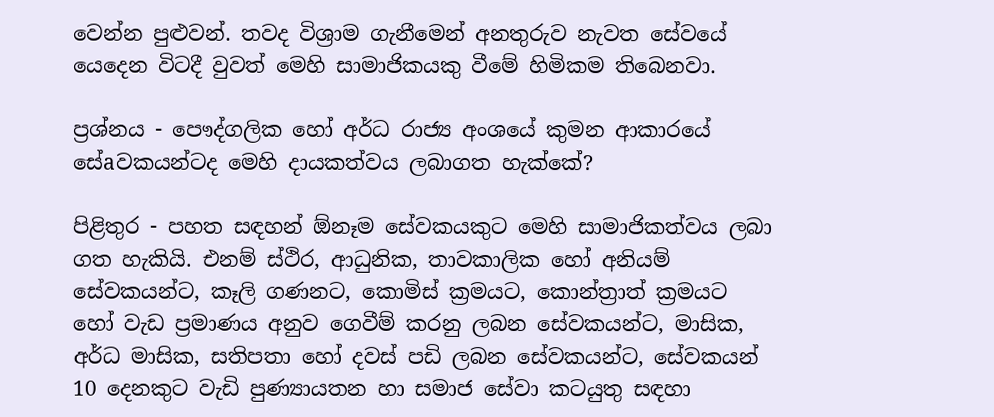වෙන්න පුළුවන්. තවද විශ්‍රාම ගැනීමෙන් අනතුරුව නැවත සේවයේ යෙදෙන විටදී වුවත් මෙහි සාමාජිකයකු වීමේ හිමිකම තිබෙනවා.

ප්‍රශ්නය - පෞද්ගලික හෝ අර්ධ රාජ්‍ය අංශයේ කුමන ආකාරයේ සේaවකයන්ටද මෙහි දායකත්වය ලබාගත හැක්‌කේ?

පිළිතුර - පහත සඳහන් ඕනෑම සේවකයකුට මෙහි සාමාජිකත්වය ලබා ගත හැකියි. එනම් ස්‌ථිර, ආධුනික, තාවකාලික හෝ අනියම් සේවකයන්ට, කෑලි ගණනට, කොමිස්‌ ක්‍රමයට, කොන්ත්‍රාත් ක්‍රමයට හෝ වැඩ ප්‍රමාණය අනුව ගෙවීම් කරනු ලබන සේවකයන්ට, මාසික, අර්ධ මාසික, සතිපතා හෝ දවස්‌ පඩි ලබන සේවකයන්ට, සේවකයන් 10 දෙනකුට වැඩි පුණ්‍යායතන හා සමාජ සේවා කටයුතු සඳහා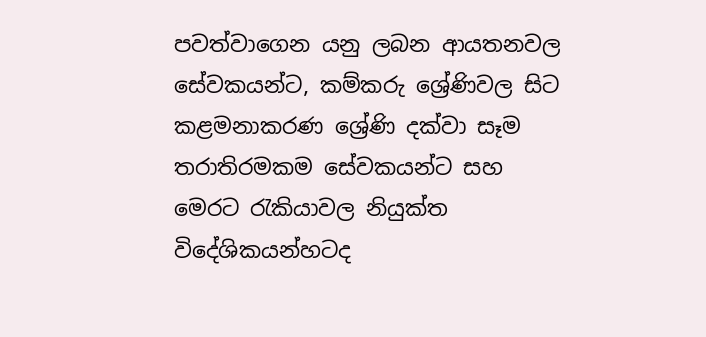පවත්වාගෙන යනු ලබන ආයතනවල සේවකයන්ට, කම්කරු ශ්‍රේණිවල සිට කළමනාකරණ ශ්‍රේණි දක්‌වා සෑම තරාතිරමකම සේවකයන්ට සහ මෙරට රැකියාවල නියුක්‌ත විදේශිකයන්හටද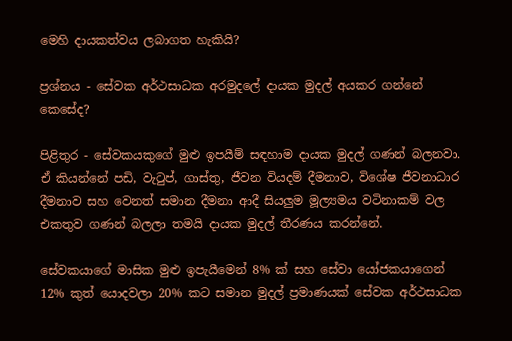මෙහි දායකත්වය ලබාගත හැකියි?

ප්‍රශ්නය - සේවක අර්ථසාධක අරමුදලේ දායක මුදල් අයකර ගන්නේ කෙසේද?

පිළිතුර - සේවකයකුගේ මුළු ඉපයීම් සඳහාම දායක මුදල් ගණන් බලනවා. ඒ කියන්නේ පඩි, වැටුප්, ගාස්‌තු, ජීවන වියදම් දීමනාව, විශේෂ ජීවනාධාර දීමනාව සහ වෙනත් සමාන දීමනා ආදී සියලුම මූල්‍යමය වටිනාකම් වල එකතුව ගණන් බලලා තමයි දායක මුදල් තීරණය කරන්නේ.

සේවකයාගේ මාසික මුළු ඉපැයීමෙන් 8% ක්‌ සහ සේවා යෝජකයාගෙන් 12% කුත් යොදවලා 20% කට සමාන මුදල් ප්‍රමාණයක්‌ සේවක අර්ථසාධක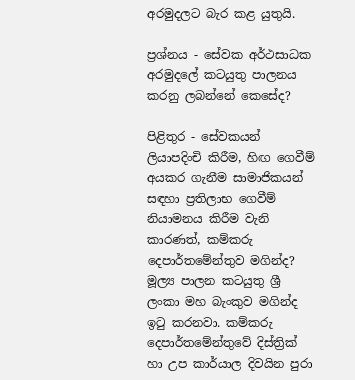අරමුදලට බැර කළ යුතුයි.

ප්‍රශ්නය - සේවක අර්ථසාධක අරමුදලේ කටයුතු පාලනය කරනු ලබන්නේ කෙසේද?

පිළිතුර - සේවකයන් ලියාපදිංචි කිරීම, හිඟ ගෙවීම් අයකර ගැනීම සාමාජිකයන් සඳහා ප්‍රතිලාභ ගෙවීම් නියාමනය කිරීම වැනි කාරණත්, කම්කරු දෙපාර්තමේන්තුව මගින්ද? මූල්‍ය පාලන කටයුතු ශ්‍රී ලංකා මහ බැංකුව මගින්ද ඉටු කරනවා. කම්කරු දෙපාර්තමේන්තුවේ දිස්‌ත්‍රික්‌ හා උප කාර්යාල දිවයින පුරා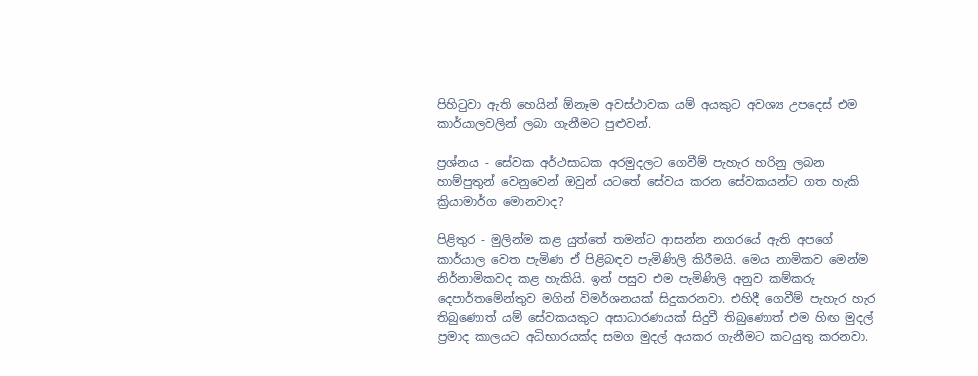පිහිටුවා ඇති හෙයින් ඕනෑම අවස්‌ථාවක යම් අයකුට අවශ්‍ය උපදෙස්‌ එම කාර්යාලවලින් ලබා ගැනීමට පුළුවන්.

ප්‍රශ්නය - සේවක අර්ථසාධක අරමුදලට ගෙවීම් පැහැර හරිනු ලබන හාම්පුතුන් වෙනුවෙන් ඔවුන් යටතේ සේවය කරන සේවකයන්ට ගත හැකි ක්‍රියාමාර්ග මොනවාද?

පිළිතුර - මුලින්ම කළ යුත්තේ තමන්ට ආසන්න නගරයේ ඇති අපගේ කාර්යාල වෙත පැමිණ ඒ පිළිබඳව පැමිණිලි කිරීමයි. මෙය නාමිකව මෙන්ම නිර්නාමිකවද කළ හැකියි. ඉන් පසුව එම පැමිණිලි අනුව කම්කරු දෙපාර්තමේන්තුව මගින් විමර්ශනයක්‌ සිදුකරනවා. එහිදී ගෙවීම් පැහැර හැර තිබුණොත් යම් සේවකයකුට අසාධාරණයක්‌ සිදුවී තිබුණොත් එම හිඟ මුදල් ප්‍රමාද කාලයට අධිභාරයක්‌ද සමග මුදල් අයකර ගැනීමට කටයුතු කරනවා.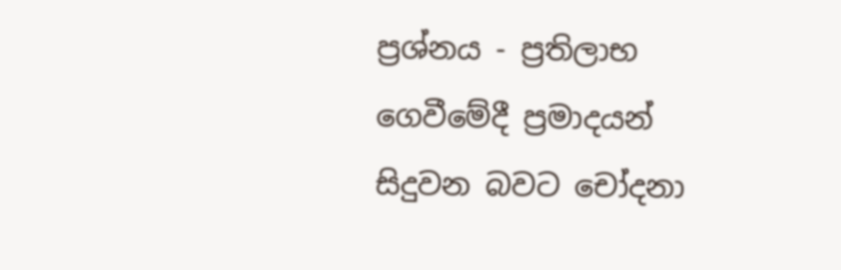ප්‍රශ්නය - ප්‍රතිලාභ ගෙවීමේදී ප්‍රමාදයන් සිදුවන බවට චෝදනා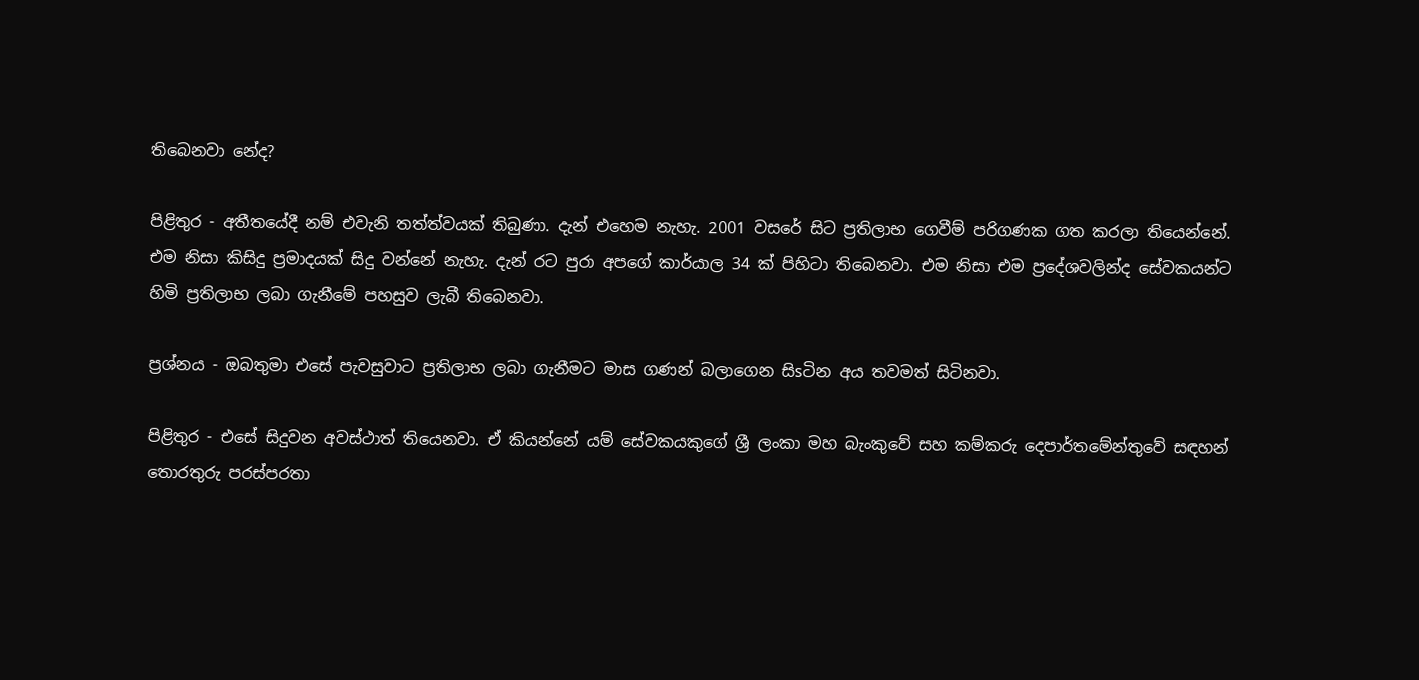තිබෙනවා නේද?

පිළිතුර - අතීතයේදී නම් එවැනි තත්ත්වයක්‌ තිබුණා. දැන් එහෙම නැහැ. 2001 වසරේ සිට ප්‍රතිලාභ ගෙවීම් පරිගණක ගත කරලා තියෙන්නේ. එම නිසා කිසිදු ප්‍රමාදයක්‌ සිදු වන්නේ නැහැ. දැන් රට පුරා අපගේ කාර්යාල 34 ක්‌ පිහිටා තිබෙනවා. එම නිසා එම ප්‍රදේශවලින්ද සේවකයන්ට හිමි ප්‍රතිලාභ ලබා ගැනීමේ පහසුව ලැබී තිබෙනවා.

ප්‍රශ්නය - ඔබතුමා එසේ පැවසුවාට ප්‍රතිලාභ ලබා ගැනීමට මාස ගණන් බලාගෙන සිsටින අය තවමත් සිටිනවා.

පිළිතුර - එසේ සිදුවන අවස්‌ථාත් තියෙනවා. ඒ කියන්නේ යම් සේවකයකුගේ ශ්‍රී ලංකා මහ බැංකුවේ සහ කම්කරු දෙපාර්තමේන්තුවේ සඳහන් තොරතුරු පරස්‌පරතා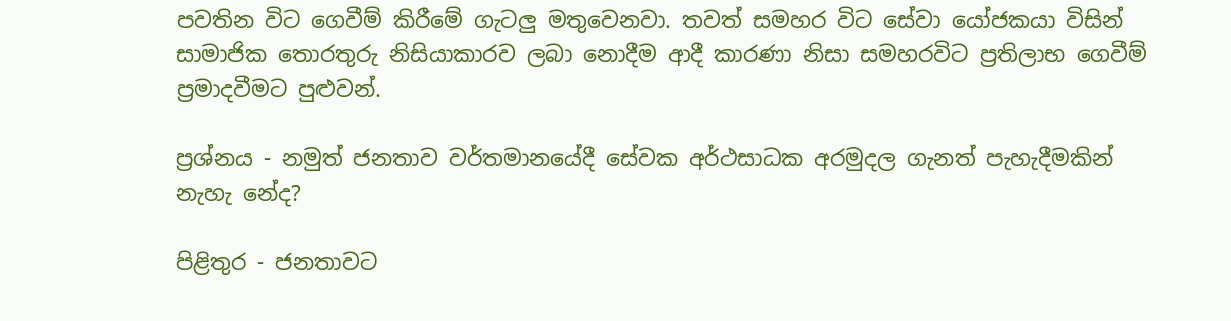පවතින විට ගෙවීම් කිරීමේ ගැටලු මතුවෙනවා. තවත් සමහර විට සේවා යෝජකයා විසින් සාමාජික තොරතුරු නිසියාකාරව ලබා නොදීම ආදී කාරණා නිසා සමහරවිට ප්‍රතිලාභ ගෙවීම් ප්‍රමාදවීමට පුළුවන්.

ප්‍රශ්නය - නමුත් ජනතාව වර්තමානයේදී සේවක අර්ථසාධක අරමුදල ගැනත් පැහැදීමකින් නැහැ නේද?

පිළිතුර - ජනතාවට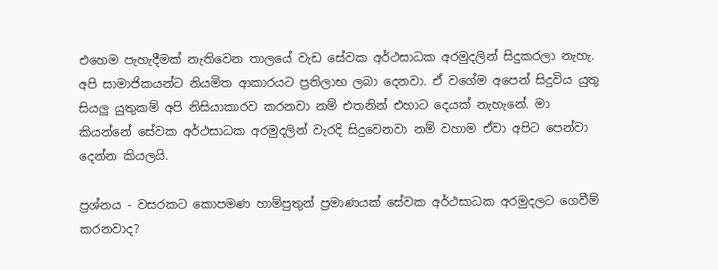එහෙම පැහැදීමක්‌ නැතිවෙන තාලයේ වැඩ සේවක අර්ථසාධක අරමුදලින් සිදුකරලා නැහැ. අපි සාමාජිකයන්ට නියමිත ආකාරයට ප්‍රතිලාභ ලබා දෙනවා. ඒ වගේම අපෙන් සිදුවිය යුතු සියලු යුතුකම් අපි නිසියාකාරව කරනවා නම් එතනින් එහාට දෙයක්‌ නැහැනේ. මා කියන්නේ සේවක අර්ථසාධක අරමුදලින් වැරදි සිදුවෙනවා නම් වහාම ඒවා අපිට පෙන්වා දෙන්න කියලයි.

ප්‍රශ්නය - වසරකට කොපමණ හාම්පුතුන් ප්‍රමාණයක්‌ සේවක අර්ථසාධක අරමුදලට ගෙවීම් කරනවාද?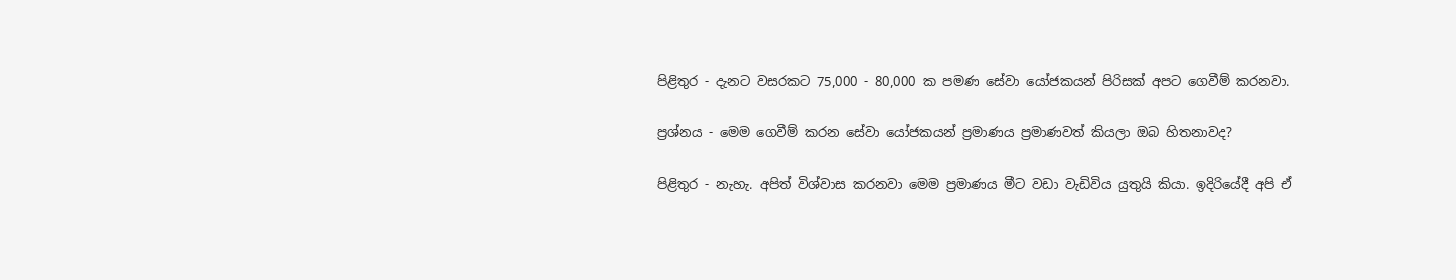පිළිතුර - දැනට වසරකට 75,000 - 80,000 ක පමණ සේවා යෝජකයන් පිරිසක්‌ අපට ගෙවීම් කරනවා.

ප්‍රශ්නය - මෙම ගෙවීම් කරන සේවා යෝජකයන් ප්‍රමාණය ප්‍රමාණවත් කියලා ඔබ හිතනාවද?

පිළිතුර - නැහැ. අපිත් විශ්වාස කරනවා මෙම ප්‍රමාණය මීට වඩා වැඩිවිය යුතුයි කියා. ඉදිරියේදී අපි ඒ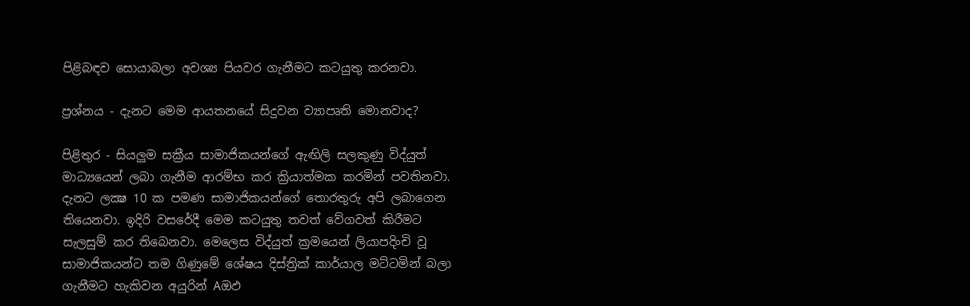පිළිබඳව සොයාබලා අවශ්‍ය පියවර ගැනීමට කටයුතු කරනවා.

ප්‍රශ්නය - දැනට මෙම ආයතනයේ සිදුවන ව්‍යාපෘති මොනවාද?

පිළිතුර - සියලුම සක්‍රීය සාමාජිකයන්ගේ ඇඟිලි සලකුණු විද්යුත් මාධ්‍යයෙන් ලබා ගැනීම ආරම්භ කර ක්‍රියාත්මක කරමින් පවතිනවා. දැනට ලක්‍ෂ 10 ක පමණ සාමාජිකයන්ගේ තොරතුරු අපි ලබාගෙන තියෙනවා. ඉදිරි වසරේදී මෙම කටයුතු තවත් වේගවත් කිරීමට සැලසුම් කර තිබෙනවා. මෙලෙස විද්යුත් ක්‍රමයෙන් ලියාපදිංචි වූ සාමාජිකයන්ට තම ගිණුමේ ශේෂය දිස්‌ත්‍රික්‌ කාර්යාල මට්‌ටමින් බලා ගැනීමට හැකිවන අයුරින් Aඔඵ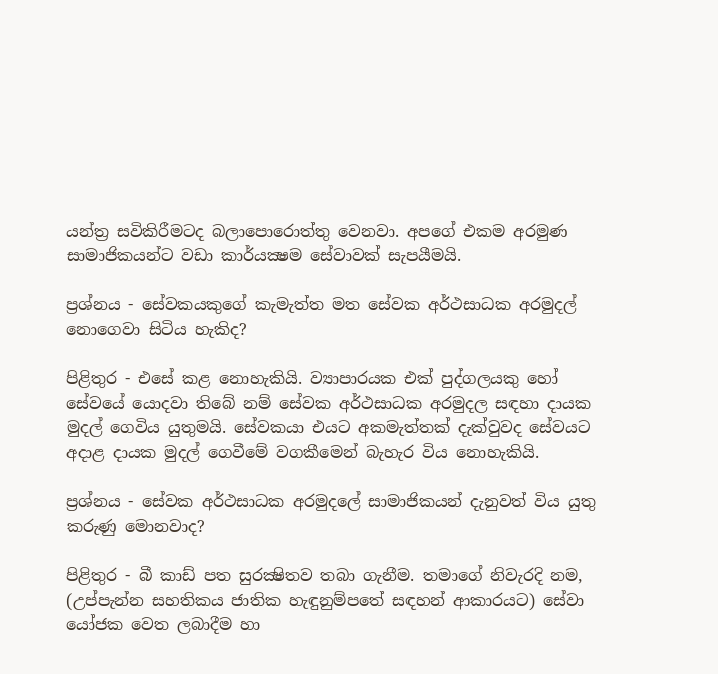යන්ත්‍ර සවිකිරීමටද බලාපොරොත්තු වෙනවා. අපගේ එකම අරමුණ සාමාජිකයන්ට වඩා කාර්යක්‍ෂම සේවාවක්‌ සැපයීමයි.

ප්‍රශ්නය - සේවකයකුගේ කැමැත්ත මත සේවක අර්ථසාධක අරමුදල් නොගෙවා සිටිය හැකිද?

පිළිතුර - එසේ කළ නොහැකියි. ව්‍යාපාරයක එක්‌ පුද්ගලයකු හෝ සේවයේ යොදවා තිබේ නම් සේවක අර්ථසාධක අරමුදල සඳහා දායක මුදල් ගෙවිය යුතුමයි. සේවකයා එයට අකමැත්තක්‌ දැක්‌වුවද සේවයට අදාළ දායක මුදල් ගෙවීමේ වගකීමෙන් බැහැර විය නොහැකියි.

ප්‍රශ්නය - සේවක අර්ථසාධක අරමුදලේ සාමාජිකයන් දැනුවත් විය යුතු කරුණු මොනවාද?

පිළිතුර - බී කාඩ් පත සුරක්‍ෂිතව තබා ගැනීම. තමාගේ නිවැරදි නම, (උප්පැන්න සහතිකය ජාතික හැඳුනුම්පතේ සඳහන් ආකාරයට) සේවා යෝජක වෙත ලබාදීම හා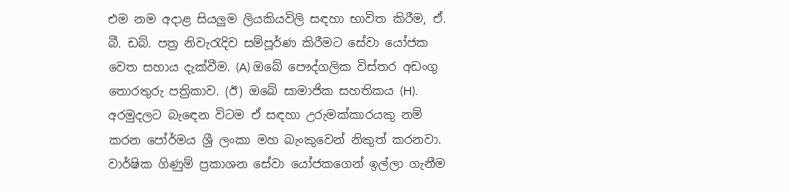එම නම අදාළ සියලුම ලියකියවිලි සඳහා භාවිත කිරීම, ඒ. බී. ඩබ්. පත්‍ර නිවැරැදිව සම්පූර්ණ කිරීමට සේවා යෝජක වෙත සහාය දැක්‌වීම. (A) ඔබේ පෞද්ගලික විස්‌තර අඩංගු තොරතුරු පත්‍රිකාව. (ඊ) ඔබේ සාමාජික සහතිකය (H). අරමුදලට බැඳෙන විටම ඒ සඳහා උරුමක්‌කාරයකු නම් කරන පෝර්මය ශ්‍රී ලංකා මහ බැංකුවෙන් නිකුත් කරනවා. වාර්ෂික ගිණුම් ප්‍රකාශන සේවා යෝජකගෙන් ඉල්ලා ගැනීම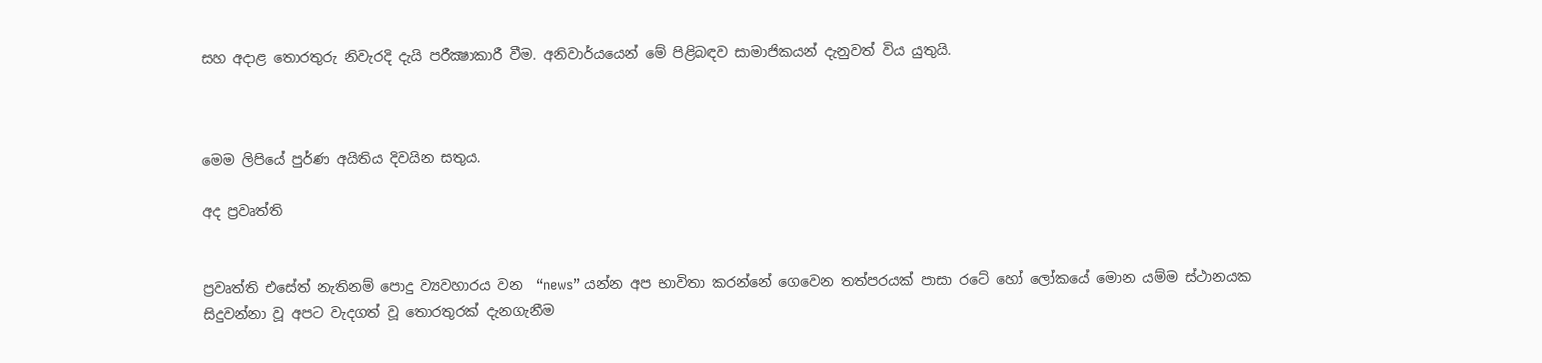සහ අදාළ තොරතුරු නිවැරදි දැයි පරීක්‍ෂාකාරී වීම. අනිවාර්යයෙන් මේ පිළිබඳව සාමාජිකයන් දැනුවත් විය යුතුයි.



මෙම ලිපියේ පුර්ණ අයිතිය දිවයින සතුය.

අද ප්‍රවෘත්ති


ප්‍රවෘත්ති එසේත් නැතිනම් පොදු ව්‍යවහාරය වන  “news” යන්න අප භාවිතා කරන්නේ ගෙවෙන තත්පරයක් පාසා රටේ හෝ ලෝකයේ මොන යම්ම ස්ථානයක සිදුවන්නා වූ අපට වැදගත් වූ තොරතුරක් දැනගැනීම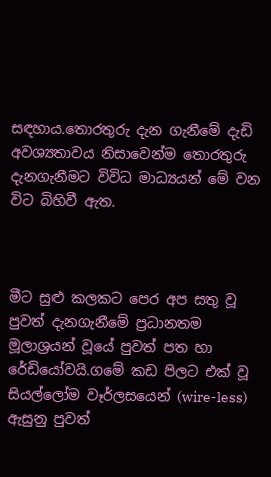සඳහාය.තොරතුරු දැන ගැනීමේ දැඩි අවශ්‍යතාවය නිසාවෙන්ම තොරතුරු දැනගැනීමට විවිධ මාධ්‍යයන් මේ වන විට බිහිවී ඇත.



මීට සුළු කලකට පෙර අප සතු වූ පුවත් දැනගැනීමේ ප්‍රධානතම මූලාශ්‍රයන් වූයේ පුවත් පත හා රේඩියෝවයි.ගමේ කඩ පිලට එක් වූ සියල්ලෝම වෑර්ලසයෙන් (wire-less)  ඇසුනු පුවත්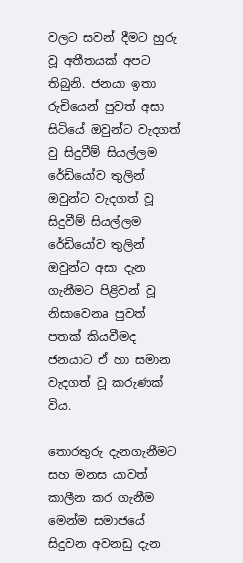වලට සවන් දීමට හුරු වූ අතීතයක් අපට තිබුනි. ජනයා ඉතා රුචියෙන් පුවත් අසා සිටියේ ඔවුන්ට වැදගත් වු සිදුවීම් සියල්ලම රේඩියෝව තුලින් ඔවුන්ට වැදගත් වූ සිදුවීම් සියල්ලම රේඩියෝව තුලින් ඔවුන්ට අසා දැන ගැනීමට පිළිවන් වූ නිසාවෙනa පුවත් පතක් කියවීමද ජනයාට ඒ හා සමාන වැදගත් වූ කරුණක් විය.

තොරතුරු දැනගැනීමට සහ මනස යාවත් කාලීන කර ගැනීම මෙන්ම සමාජයේ සිදුවන අවනඩු දැන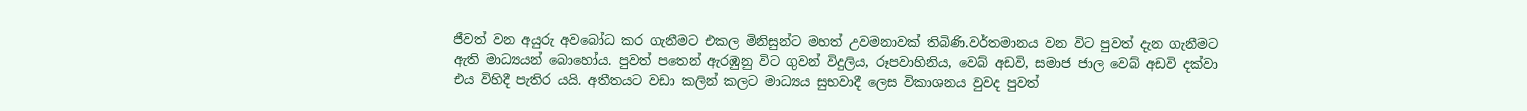ජීවත් වන අයුරු අවබෝධ කර ගැනීමට එකල මිනිසුන්ට මහත් උවමනාවක් තිබිණි.වර්තමානය වන විට පුවත් දැන ගැනීමට ඇති මාධ්‍යයන් බොහෝය. පුවත් පතෙන් ඇරඹුනු විට ගුවන් විදුලිය, රූපවාහිනිය, වෙබ් අඩවි, සමාජ ජාල වෙබ් අඩවි දක්වා එය විහිදී පැතිර යයි. අතීතයට වඩා කලින් කලට මාධ්‍යය සුභවාදී ලෙස විකාශනය වුවද පුවත්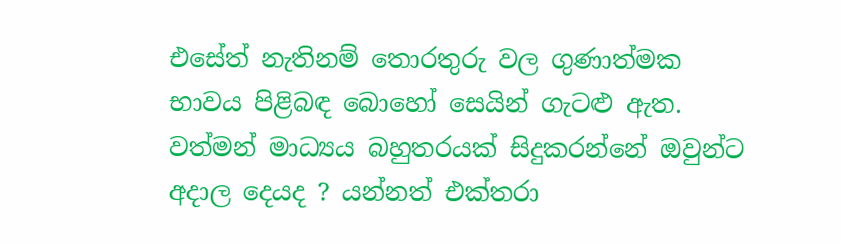එසේත් නැතිනම් තොරතුරු වල ගුණාත්මක භාවය පිළිබඳ බොහෝ සෙයින් ගැටළු ඇත. වත්මන් මාධ්‍යය බහුතරයක් සිදුකරන්නේ ඔවුන්ට අදාල දෙයද ? යන්නත් එක්තරා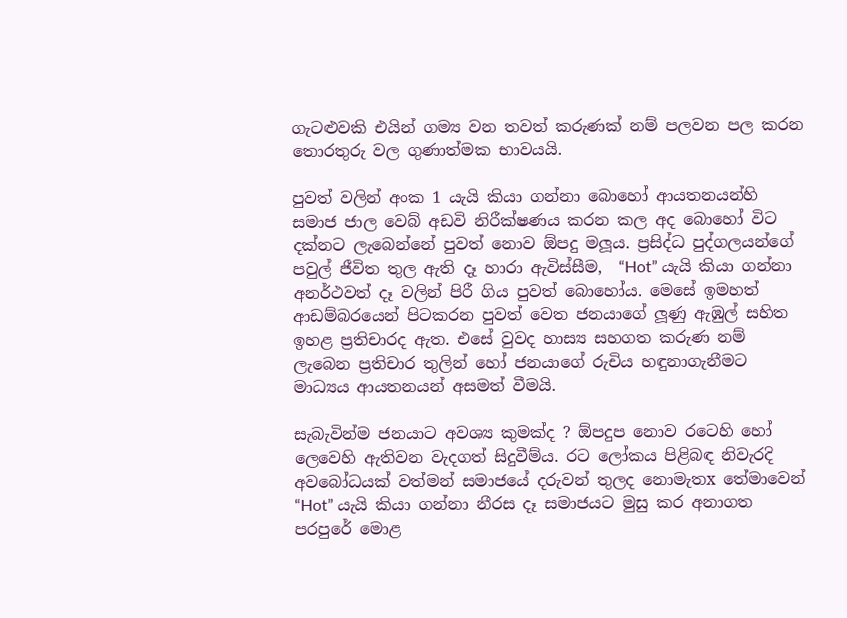ගැටළුවකි එයින් ගම්‍ය වන තවත් කරුණක් නම් පලවන පල කරන තොරතුරු වල ගුණාත්මක භාවයයි.

පුවත් වලින් අංක 1 යැයි කියා ගන්නා බොහෝ ආයතනයන්හි සමාජ ජාල වෙබ් අඩවි නිරීක්ෂණය කරන කල අද බොහෝ විට දක්නට ලැබෙන්නේ පුවත් නොව ඕපදු මලූය. ප්‍රසිද්ධ පුද්ගලයන්ගේ පවුල් ජීවිත තුල ඇති දෑ හාරා ඇවිස්සීම,  “Hot” යැයි කියා ගන්නා අනර්ථවත් දෑ වලින් පිරී ගිය පුවත් බොහෝය. මෙසේ ඉමහත් ආඩම්බරයෙන් පිටකරන පුවත් වෙත ජනයාගේ ලූණු ඇඹුල් සහිත ඉහළ ප්‍රතිචාරද ඇත. එසේ වුවද හාස්‍ය සහගත කරුණ නම් ලැබෙන ප්‍රතිචාර තුලින් හෝ ජනයාගේ රුචිය හඳුනාගැනීමට මාධ්‍යය ආයතනයන් අසමත් වීමයි.

සැබැවින්ම ජනයාට අවශ්‍ය කුමක්ද ? ඕපදුප නොව රටෙහි හෝ ලෙවෙහි ඇතිවන වැදගත් සිදුවීම්ය. රට ලෝකය පිළිබඳ නිවැරදි අවබෝධයක් වත්මන් සමාජයේ දරුවන් තුලද නොමැතx තේමාවෙන්  “Hot” යැයි කියා ගන්නා නීරස දෑ සමාජයට මුසු කර අනාගත පරපුරේ මොළ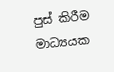පුස් කිරීම මාධ්‍යයක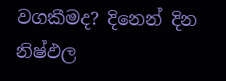වගකීමද? දිනෙන් දින නිෂ්ඵල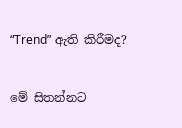“Trend” ඇති කිරීමද?


මේ සිතන්නට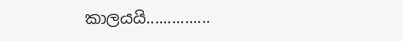කාලයයි...............